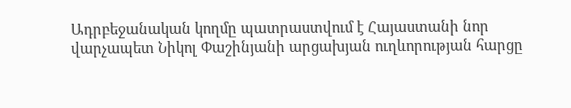Ադրբեջանական կողմը պատրաստվում է Հայաստանի նոր վարչապետ Նիկոլ Փաշինյանի արցախյան ուղևորության հարցը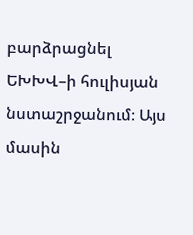բարձրացնել ԵԽԽՎ–ի հուլիսյան նստաշրջանում։ Այս մասին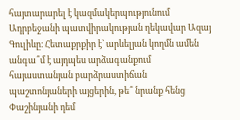հայտարարել է կազմակերպությունում Ադրբեջանի պատվիրակության ղեկավար Ազայ Գուլիևը։ Հետաքրքիր է` արևելյան կողմն ամեն անգա՞մ է այդպես արձագանքում հայաստանյան բարձրաստիճան պաշտոնյաների այցերին, թե՞ նրանք հենց Փաշինյանի դեմ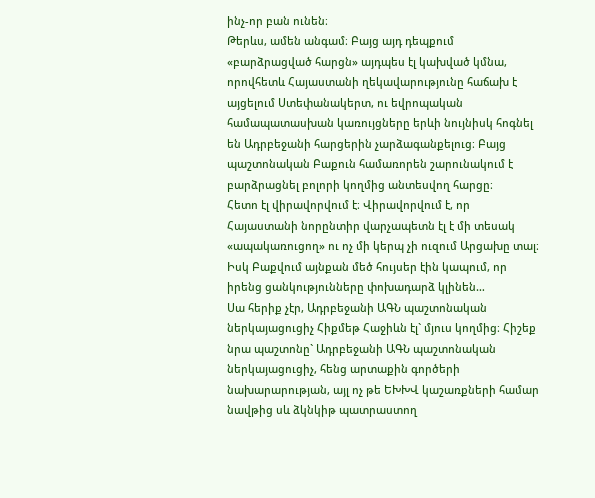ինչ-որ բան ունեն։
Թերևս, ամեն անգամ։ Բայց այդ դեպքում «բարձրացված հարցն» այդպես էլ կախված կմնա, որովհետև Հայաստանի ղեկավարությունը հաճախ է այցելում Ստեփանակերտ, ու եվրոպական համապատասխան կառույցները երևի նույնիսկ հոգնել են Ադրբեջանի հարցերին չարձագանքելուց։ Բայց պաշտոնական Բաքուն համառորեն շարունակում է բարձրացնել բոլորի կողմից անտեսվող հարցը։
Հետո էլ վիրավորվում է։ Վիրավորվում է, որ Հայաստանի նորընտիր վարչապետն էլ է մի տեսակ «ապակառուցող» ու ոչ մի կերպ չի ուզում Արցախը տալ։ Իսկ Բաքվում այնքան մեծ հույսեր էին կապում, որ իրենց ցանկությունները փոխադարձ կլինեն…
Սա հերիք չէր, Ադրբեջանի ԱԳՆ պաշտոնական ներկայացուցիչ Հիքմեթ Հաջիևն էլ` մյուս կողմից։ Հիշեք նրա պաշտոնը` Ադրբեջանի ԱԳՆ պաշտոնական ներկայացուցիչ, հենց արտաքին գործերի նախարարության, այլ ոչ թե ԵԽԽՎ կաշառքների համար նավթից սև ձկնկիթ պատրաստող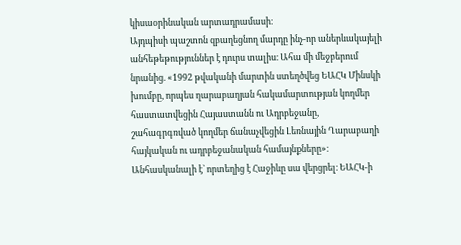կիսաօրինական արտադրամասի։
Այդպիսի պաշտոն զբաղեցնող մարդը ինչ-որ աներևակայելի անհեթեթություններ է դուրս տալիս։ Ահա մի մեջբերում նրանից. «1992 թվականի մարտին ստեղծվեց ԵԱՀԿ Մինսկի խումբը, որպես ղարաբաղյան հակամարտության կողմեր հաստատվեցին Հայաստանն ու Ադրբեջանը, շահագրգռված կողմեր ճանաչվեցին Լեռնային Ղարաբաղի հայկական ու ադրբեջանական համայնքները»։
Անհասկանալի է` որտեղից է Հաջիևը սա վերցրել։ ԵԱՀԿ-ի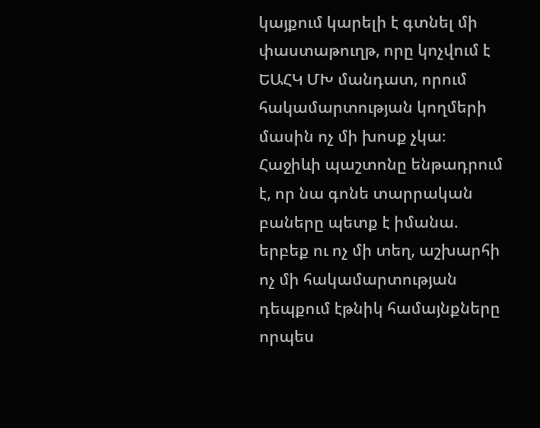կայքում կարելի է գտնել մի փաստաթուղթ, որը կոչվում է ԵԱՀԿ ՄԽ մանդատ, որում հակամարտության կողմերի մասին ոչ մի խոսք չկա։
Հաջիևի պաշտոնը ենթադրում է, որ նա գոնե տարրական բաները պետք է իմանա. երբեք ու ոչ մի տեղ, աշխարհի ոչ մի հակամարտության դեպքում էթնիկ համայնքները որպես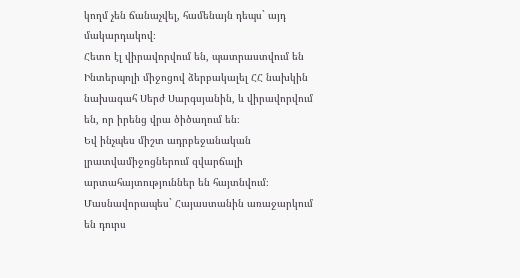կողմ չեն ճանաչվել, համենայն դեպս` այդ մակարդակով։
Հետո էլ վիրավորվում են, պատրաստվում են Ինտերպոլի միջոցով ձերբակալել ՀՀ նախկին նախագահ Սերժ Սարգսյանին, և վիրավորվում են, որ իրենց վրա ծիծաղում են։
Եվ ինչպես միշտ ադրբեջանական լրատվամիջոցներում զվարճալի արտահայտություններ են հայտնվում։ Մասնավորապես` Հայաստանին առաջարկում են դուրս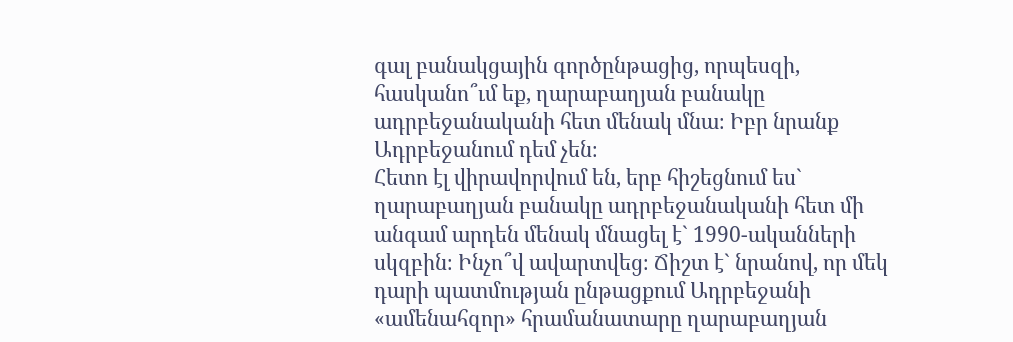գալ բանակցային գործընթացից, որպեսզի, հասկանո՞ւմ եք, ղարաբաղյան բանակը ադրբեջանականի հետ մենակ մնա։ Իբր նրանք Ադրբեջանում դեմ չեն։
Հետո էլ վիրավորվում են, երբ հիշեցնում ես` ղարաբաղյան բանակը ադրբեջանականի հետ մի անգամ արդեն մենակ մնացել է` 1990-ականների սկզբին։ Ինչո՞վ ավարտվեց։ Ճիշտ է` նրանով, որ մեկ դարի պատմության ընթացքում Ադրբեջանի «ամենահզոր» հրամանատարը ղարաբաղյան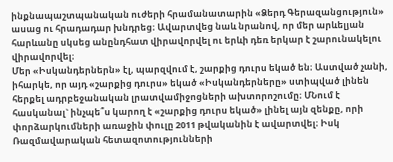ինքնապաշտպանական ուժերի հրամանատարին «Ձերդ Գերազանցություն» ասաց ու հրադադար խնդրեց։ Ավարտվեց նաև նրանով, որ մեր արևելյան հարևանը սկսեց անընդհատ վիրավորվել ու երևի դեռ երկար է շարունակելու վիրավորվել։
Մեր «Իսկանդերներն» էլ, պարզվում է, շարքից դուրս եկած են։ Աստված չանի, իհարկե, որ այդ «շարքից դուրս» եկած «Իսկանդերները» ստիպված լինեն հերքել ադրբեջանական լրատվամիջոցների ախտորոշումը։ ՄՆում է հասկանալ` ինչպե՞ս կարող է «շարքից դուրս եկած» լինել այն զենքը, որի փորձարկումների առաջին փուլը 2011 թվականին է ավարտվել։ Իսկ Ռազմավարական հետազոտությունների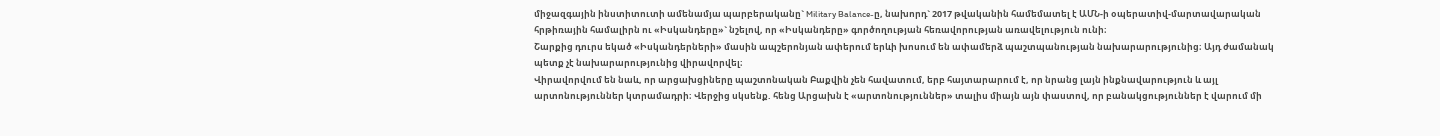միջազգային ինստիտուտի ամենամյա պարբերականը` Military Balance-ը, նախորդ` 2017 թվականին համեմատել է ԱՄՆ-ի օպերատիվ-մարտավարական հրթիռային համալիրն ու «Իսկանդերը»` նշելով, որ «Իսկանդերը» գործողության հեռավորության առավելություն ունի։
Շարքից դուրս եկած «Իսկանդերների» մասին ապշերոնյան ափերում երևի խոսում են ափամերձ պաշտպանության նախարարությունից։ Այդ ժամանակ պետք չէ նախարարությունից վիրավորվել։
Վիրավորվում են նաև, որ արցախցիները պաշտոնական Բաքվին չեն հավատում, երբ հայտարարում է, որ նրանց լայն ինքնավարություն և այլ արտոնություններ կտրամադրի։ Վերջից սկսենք. հենց Արցախն է «արտոնություններ» տալիս միայն այն փաստով, որ բանակցություններ է վարում մի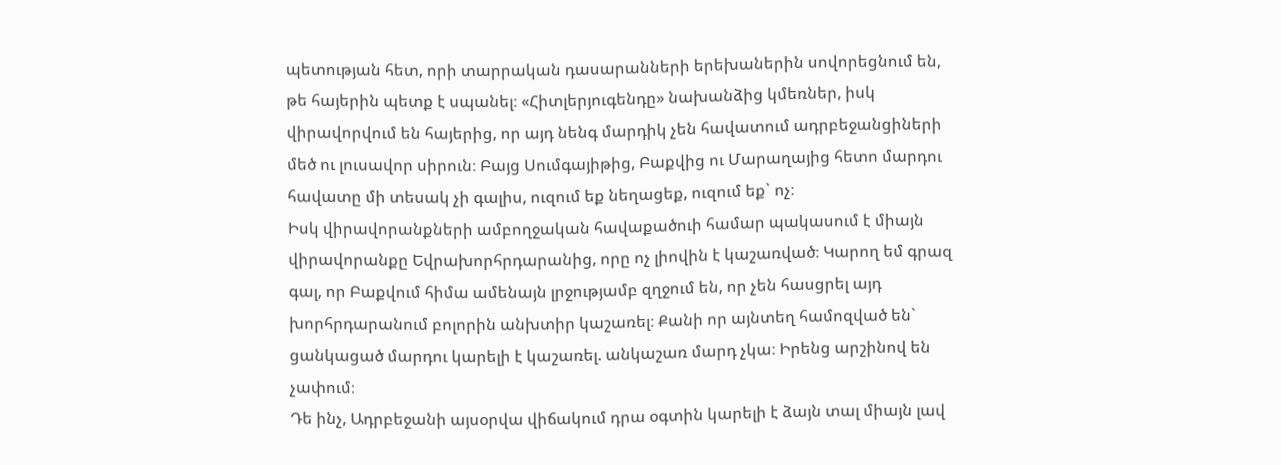պետության հետ, որի տարրական դասարանների երեխաներին սովորեցնում են, թե հայերին պետք է սպանել։ «Հիտլերյուգենդը» նախանձից կմեռներ, իսկ վիրավորվում են հայերից, որ այդ նենգ մարդիկ չեն հավատում ադրբեջանցիների մեծ ու լուսավոր սիրուն։ Բայց Սումգայիթից, Բաքվից ու Մարաղայից հետո մարդու հավատը մի տեսակ չի գալիս, ուզում եք նեղացեք, ուզում եք` ոչ։
Իսկ վիրավորանքների ամբողջական հավաքածուի համար պակասում է միայն վիրավորանքը Եվրախորհրդարանից, որը ոչ լիովին է կաշառված։ Կարող եմ գրազ գալ, որ Բաքվում հիմա ամենայն լրջությամբ զղջում են, որ չեն հասցրել այդ խորհրդարանում բոլորին անխտիր կաշառել։ Քանի որ այնտեղ համոզված են` ցանկացած մարդու կարելի է կաշառել. անկաշառ մարդ չկա։ Իրենց արշինով են չափում։
Դե ինչ, Ադրբեջանի այսօրվա վիճակում դրա օգտին կարելի է ձայն տալ միայն լավ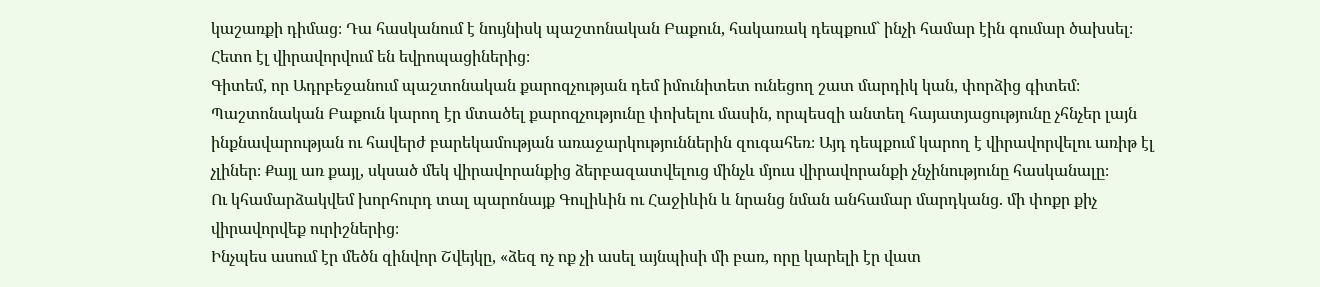կաշառքի դիմաց։ Դա հասկանում է նույնիսկ պաշտոնական Բաքուն, հակառակ դեպքում` ինչի համար էին գումար ծախսել։ Հետո էլ վիրավորվում են եվրոպացիներից։
Գիտեմ, որ Ադրբեջանում պաշտոնական քարոզչության դեմ իմունիտետ ունեցող շատ մարդիկ կան, փորձից գիտեմ։ Պաշտոնական Բաքուն կարող էր մտածել քարոզչությունը փոխելու մասին, որպեսզի անտեղ հայատյացությունը չհնչեր լայն ինքնավարության ու հավերժ բարեկամության առաջարկություններին զուգահեռ։ Այդ դեպքում կարող է վիրավորվելու առիթ էլ չլիներ։ Քայլ առ քայլ, սկսած մեկ վիրավորանքից ձերբազատվելուց մինչև մյուս վիրավորանքի չնչինությունը հասկանալը։
Ու կհամարձակվեմ խորհուրդ տալ պարոնայք Գուլիևին ու Հաջիևին և նրանց նման անհամար մարդկանց. մի փոքր քիչ վիրավորվեք ուրիշներից։
Ինչպես ասում էր մեծն զինվոր Շվեյկը, «ձեզ ոչ ոք չի ասել այնպիսի մի բառ, որը կարելի էր վատ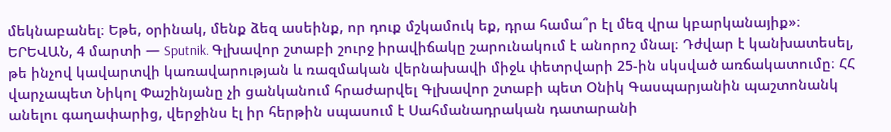մեկնաբանել։ Եթե, օրինակ, մենք ձեզ ասեինք, որ դուք մշկամուկ եք, դրա համա՞ր էլ մեզ վրա կբարկանայիք»։
ԵՐԵՎԱՆ, 4 մարտի — Sputnik. Գլխավոր շտաբի շուրջ իրավիճակը շարունակում է անորոշ մնալ։ Դժվար է կանխատեսել, թե ինչով կավարտվի կառավարության և ռազմական վերնախավի միջև փետրվարի 25-ին սկսված առճակատումը։ ՀՀ վարչապետ Նիկոլ Փաշինյանը չի ցանկանում հրաժարվել Գլխավոր շտաբի պետ Օնիկ Գասպարյանին պաշտոնանկ անելու գաղափարից, վերջինս էլ իր հերթին սպասում է Սահմանադրական դատարանի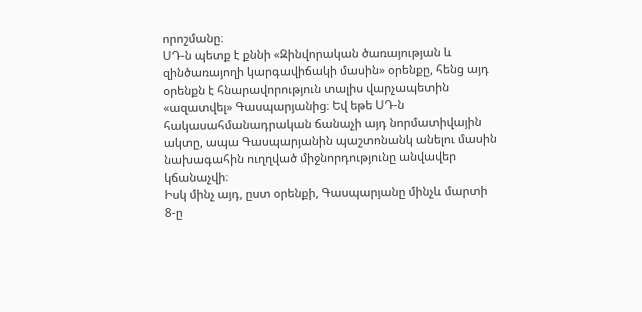որոշմանը։
ՍԴ-ն պետք է քննի «Զինվորական ծառայության և զինծառայողի կարգավիճակի մասին» օրենքը, հենց այդ օրենքն է հնարավորություն տալիս վարչապետին «ազատվել» Գասպարյանից։ Եվ եթե ՍԴ-ն հակասահմանադրական ճանաչի այդ նորմատիվային ակտը, ապա Գասպարյանին պաշտոնանկ անելու մասին նախագահին ուղղված միջնորդությունը անվավեր կճանաչվի։
Իսկ մինչ այդ, ըստ օրենքի, Գասպարյանը մինչև մարտի 8-ը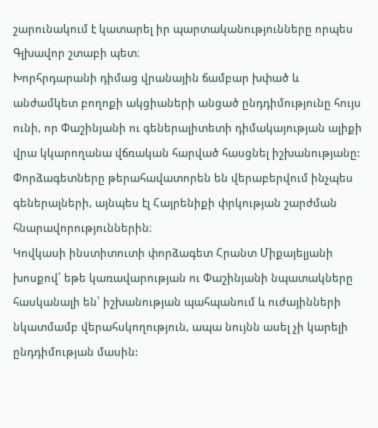շարունակում է կատարել իր պարտականությունները որպես Գլխավոր շտաբի պետ։
Խորհրդարանի դիմաց վրանային ճամբար խփած և անժամկետ բողոքի ակցիաների անցած ընդդիմությունը հույս ունի, որ Փաշինյանի ու գեներալիտետի դիմակայության ալիքի վրա կկարողանա վճռական հարված հասցնել իշխանությանը: Փորձագետները թերահավատորեն են վերաբերվում ինչպես գեներալների, այնպես էլ Հայրենիքի փրկության շարժման հնարավորություններին։
Կովկասի ինստիտուտի փորձագետ Հրանտ Միքայելյանի խոսքով՝ եթե կառավարության ու Փաշինյանի նպատակները հասկանալի են՝ իշխանության պահպանում և ուժայինների նկատմամբ վերահսկողություն, ապա նույնն ասել չի կարելի ընդդիմության մասին: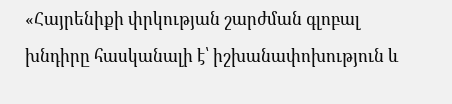«Հայրենիքի փրկության շարժման գլոբալ խնդիրը հասկանալի է՝ իշխանափոխություն և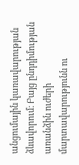անցումային կառավարության ձևավորում։ Բայց ընդդիմության առանձին ուժերի մարտավարությունն ու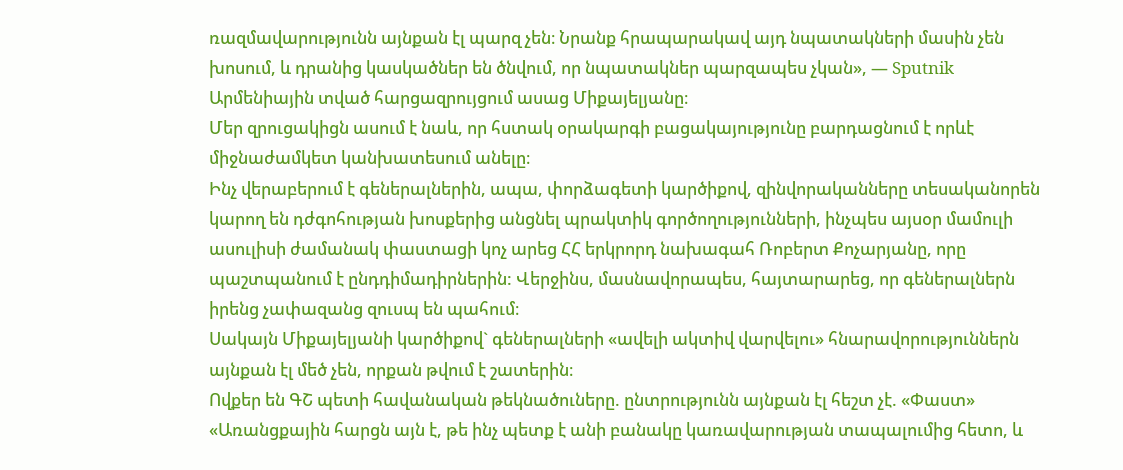ռազմավարությունն այնքան էլ պարզ չեն։ Նրանք հրապարակավ այդ նպատակների մասին չեն խոսում, և դրանից կասկածներ են ծնվում, որ նպատակներ պարզապես չկան», — Sputnik Արմենիային տված հարցազրույցում ասաց Միքայելյանը։
Մեր զրուցակիցն ասում է նաև, որ հստակ օրակարգի բացակայությունը բարդացնում է որևէ միջնաժամկետ կանխատեսում անելը։
Ինչ վերաբերում է գեներալներին, ապա, փորձագետի կարծիքով, զինվորականները տեսականորեն կարող են դժգոհության խոսքերից անցնել պրակտիկ գործողությունների, ինչպես այսօր մամուլի ասուլիսի ժամանակ փաստացի կոչ արեց ՀՀ երկրորդ նախագահ Ռոբերտ Քոչարյանը, որը պաշտպանում է ընդդիմադիրներին: Վերջինս, մասնավորապես, հայտարարեց, որ գեներալներն իրենց չափազանց զուսպ են պահում։
Սակայն Միքայելյանի կարծիքով` գեներալների «ավելի ակտիվ վարվելու» հնարավորություններն այնքան էլ մեծ չեն, որքան թվում է շատերին։
Ովքեր են ԳՇ պետի հավանական թեկնածուները. ընտրությունն այնքան էլ հեշտ չէ. «Փաստ»
«Առանցքային հարցն այն է, թե ինչ պետք է անի բանակը կառավարության տապալումից հետո, և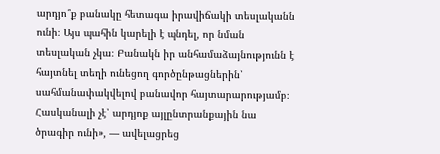արդյո՞ք բանակը հետագա իրավիճակի տեսլականն ունի։ Այս պահին կարելի է պնդել, որ նման տեսլական չկա։ Բանակն իր անհամաձայնությունն է հայտնել տեղի ունեցող գործընթացներին՝ սահմանափակվելով բանավոր հայտարարությամբ։ Հասկանալի չէ՝ արդյոք այլընտրանքային նա ծրագիր ունի», — ավելացրեց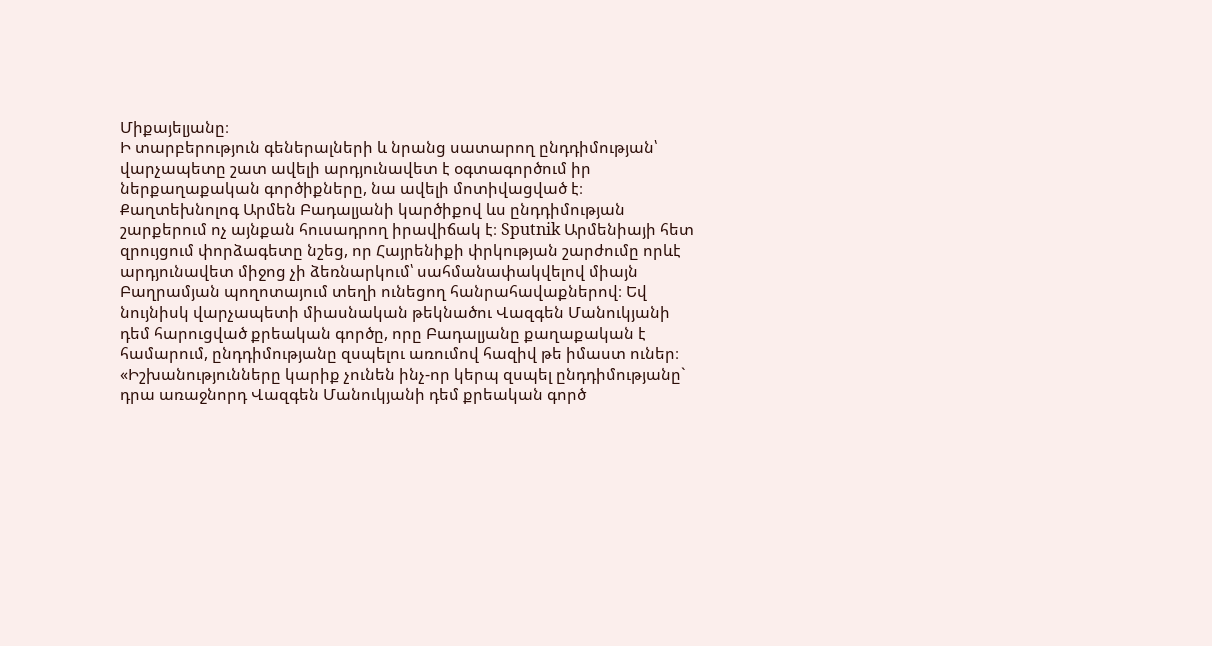Միքայելյանը։
Ի տարբերություն գեներալների և նրանց սատարող ընդդիմության՝ վարչապետը շատ ավելի արդյունավետ է օգտագործում իր ներքաղաքական գործիքները, նա ավելի մոտիվացված է։
Քաղտեխնոլոգ Արմեն Բադալյանի կարծիքով ևս ընդդիմության շարքերում ոչ այնքան հուսադրող իրավիճակ է։ Sputnik Արմենիայի հետ զրույցում փորձագետը նշեց, որ Հայրենիքի փրկության շարժումը որևէ արդյունավետ միջոց չի ձեռնարկում՝ սահմանափակվելով միայն Բաղրամյան պողոտայում տեղի ունեցող հանրահավաքներով։ Եվ նույնիսկ վարչապետի միասնական թեկնածու Վազգեն Մանուկյանի դեմ հարուցված քրեական գործը, որը Բադալյանը քաղաքական է համարում, ընդդիմությանը զսպելու առումով հազիվ թե իմաստ ուներ։
«Իշխանությունները կարիք չունեն ինչ-որ կերպ զսպել ընդդիմությանը` դրա առաջնորդ Վազգեն Մանուկյանի դեմ քրեական գործ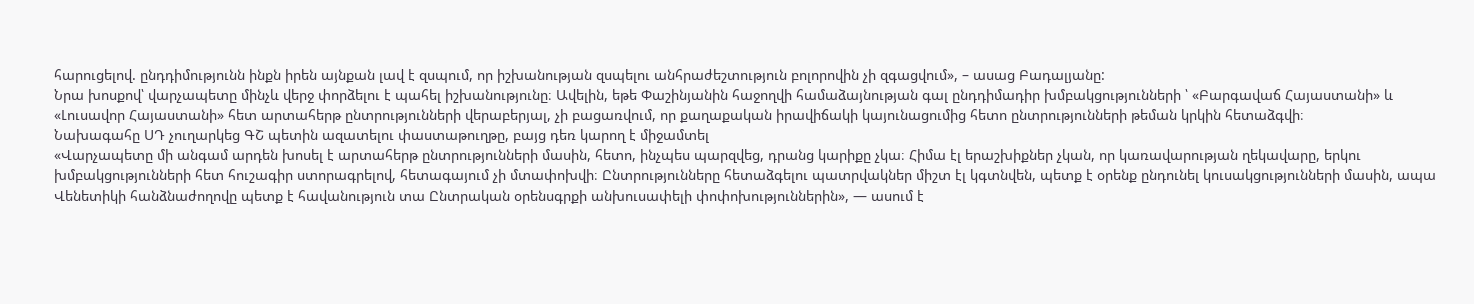հարուցելով. ընդդիմությունն ինքն իրեն այնքան լավ է զսպում, որ իշխանության զսպելու անհրաժեշտություն բոլորովին չի զգացվում», – ասաց Բադալյանը:
Նրա խոսքով՝ վարչապետը մինչև վերջ փորձելու է պահել իշխանությունը։ Ավելին, եթե Փաշինյանին հաջողվի համաձայնության գալ ընդդիմադիր խմբակցությունների ՝ «Բարգավաճ Հայաստանի» և «Լուսավոր Հայաստանի» հետ արտահերթ ընտրությունների վերաբերյալ, չի բացառվում, որ քաղաքական իրավիճակի կայունացումից հետո ընտրությունների թեման կրկին հետաձգվի։
Նախագահը ՍԴ չուղարկեց ԳՇ պետին ազատելու փաստաթուղթը, բայց դեռ կարող է միջամտել
«Վարչապետը մի անգամ արդեն խոսել է արտահերթ ընտրությունների մասին, հետո, ինչպես պարզվեց, դրանց կարիքը չկա։ Հիմա էլ երաշխիքներ չկան, որ կառավարության ղեկավարը, երկու խմբակցությունների հետ հուշագիր ստորագրելով, հետագայում չի մտափոխվի։ Ընտրությունները հետաձգելու պատրվակներ միշտ էլ կգտնվեն, պետք է օրենք ընդունել կուսակցությունների մասին, ապա Վենետիկի հանձնաժողովը պետք է հավանություն տա Ընտրական օրենսգրքի անխուսափելի փոփոխություններին», — ասում է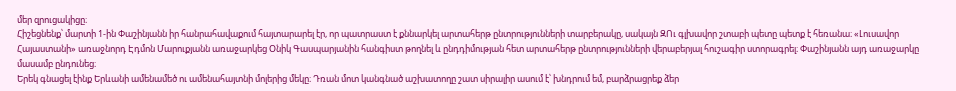մեր զրուցակիցը։
Հիշեցնենք՝ մարտի 1-ին Փաշինյանն իր հանրահավաքում հայտարարել էր, որ պատրաստ է քննարկել արտահերթ ընտրությունների տարբերակը, սակայն ԶՈւ գլխավոր շտաբի պետը պետք է հեռանա։ «Լուսավոր Հայաստանի» առաջնորդ Էդմոն Մարուքյանն առաջարկեց Օնիկ Գասպարյանին հանգիստ թողնել և ընդդիմության հետ արտահերթ ընտրությունների վերաբերյալ հուշագիր ստորագրել։ Փաշինյանն այդ առաջարկը մասամբ ընդունեց։
Երեկ գնացել էինք Երևանի ամենամեծ ու ամենահայտնի մոլերից մեկը։ Դռան մոտ կանգնած աշխատողը շատ սիրալիր ասում է՝ խնդրում եմ, բարձրացրեք ձեր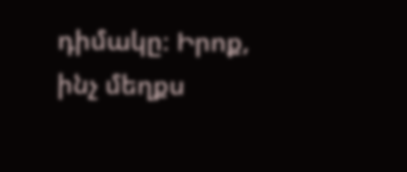դիմակը։ Իրոք, ինչ մեղքս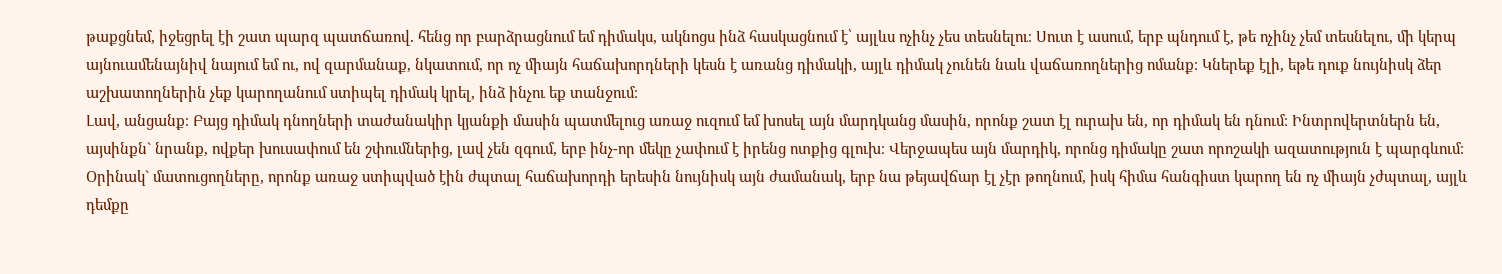թաքցնեմ, իջեցրել էի շատ պարզ պատճառով. հենց որ բարձրացնում եմ դիմակս, ակնոցս ինձ հասկացնում է՝ այլևս ոչինչ չես տեսնելու։ Սուտ է ասում, երբ պնդում է, թե ոչինչ չեմ տեսնելու, մի կերպ այնուամենայնիվ նայում եմ ու, ով զարմանաք, նկատում, որ ոչ միայն հաճախորդների կեսն է առանց դիմակի, այլև դիմակ չունեն նաև վաճառողներից ոմանք։ Կներեք էլի, եթե դուք նույնիսկ ձեր աշխատողներին չեք կարողանում ստիպել դիմակ կրել, ինձ ինչու եք տանջում։
Լավ, անցանք։ Բայց դիմակ դնողների տաժանակիր կյանքի մասին պատմելուց առաջ ուզում եմ խոսել այն մարդկանց մասին, որոնք շատ էլ ուրախ են, որ դիմակ են դնում։ Ինտրովերտներն են, այսինքն` նրանք, ովքեր խուսափում են շփումներից, լավ չեն զգում, երբ ինչ-որ մեկը չափում է իրենց ոտքից գլուխ։ Վերջապես այն մարդիկ, որոնց դիմակը շատ որոշակի ազատություն է պարգևում։ Օրինակ` մատուցողները, որոնք առաջ ստիպված էին ժպտալ հաճախորդի երեսին նույնիսկ այն ժամանակ, երբ նա թեյավճար էլ չէր թողնում, իսկ հիմա հանգիստ կարող են ոչ միայն չժպտալ, այլև դեմքը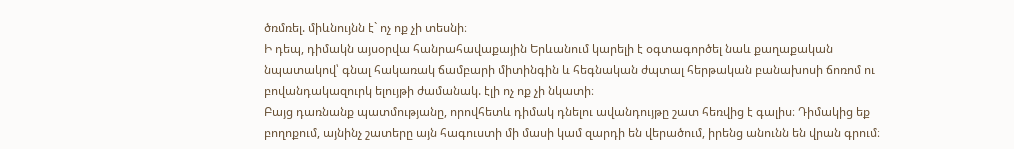ծռմռել. միևնույնն է` ոչ ոք չի տեսնի։
Ի դեպ, դիմակն այսօրվա հանրահավաքային Երևանում կարելի է օգտագործել նաև քաղաքական նպատակով՝ գնալ հակառակ ճամբարի միտինգին և հեգնական ժպտալ հերթական բանախոսի ճոռոմ ու բովանդակազուրկ ելույթի ժամանակ. էլի ոչ ոք չի նկատի։
Բայց դառնանք պատմությանը, որովհետև դիմակ դնելու ավանդույթը շատ հեռվից է գալիս։ Դիմակից եք բողոքում, այնինչ շատերը այն հագուստի մի մասի կամ զարդի են վերածում, իրենց անունն են վրան գրում։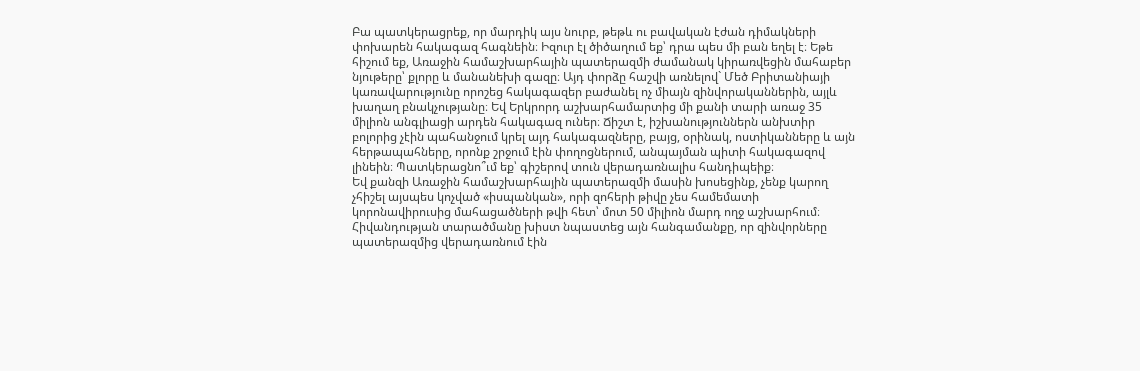Բա պատկերացրեք, որ մարդիկ այս նուրբ, թեթև ու բավական էժան դիմակների փոխարեն հակագազ հագնեին։ Իզուր էլ ծիծաղում եք՝ դրա պես մի բան եղել է։ Եթե հիշում եք, Առաջին համաշխարհային պատերազմի ժամանակ կիրառվեցին մահաբեր նյութերը՝ քլորը և մանանեխի գազը։ Այդ փորձը հաշվի առնելով` Մեծ Բրիտանիայի կառավարությունը որոշեց հակագազեր բաժանել ոչ միայն զինվորականներին, այլև խաղաղ բնակչությանը։ Եվ Երկրորդ աշխարհամարտից մի քանի տարի առաջ 35 միլիոն անգլիացի արդեն հակագազ ուներ։ Ճիշտ է, իշխանություններն անխտիր բոլորից չէին պահանջում կրել այդ հակագազները, բայց, օրինակ, ոստիկանները և այն հերթապահները, որոնք շրջում էին փողոցներում, անպայման պիտի հակագազով լինեին։ Պատկերացնո՞ւմ եք՝ գիշերով տուն վերադառնալիս հանդիպեիք։
Եվ քանզի Առաջին համաշխարհային պատերազմի մասին խոսեցինք, չենք կարող չհիշել այսպես կոչված «իսպանկան», որի զոհերի թիվը չես համեմատի կորոնավիրուսից մահացածների թվի հետ՝ մոտ 50 միլիոն մարդ ողջ աշխարհում։
Հիվանդության տարածմանը խիստ նպաստեց այն հանգամանքը, որ զինվորները պատերազմից վերադառնում էին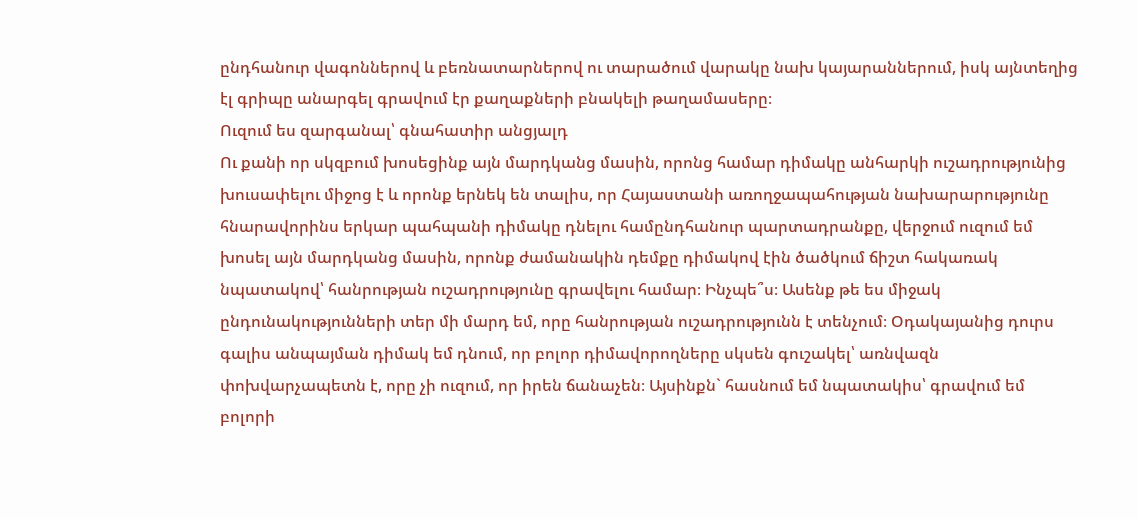ընդհանուր վագոններով և բեռնատարներով ու տարածում վարակը նախ կայարաններում, իսկ այնտեղից էլ գրիպը անարգել գրավում էր քաղաքների բնակելի թաղամասերը։
Ուզում ես զարգանալ՝ գնահատիր անցյալդ
Ու քանի որ սկզբում խոսեցինք այն մարդկանց մասին, որոնց համար դիմակը անհարկի ուշադրությունից խուսափելու միջոց է և որոնք երնեկ են տալիս, որ Հայաստանի առողջապահության նախարարությունը հնարավորինս երկար պահպանի դիմակը դնելու համընդհանուր պարտադրանքը, վերջում ուզում եմ խոսել այն մարդկանց մասին, որոնք ժամանակին դեմքը դիմակով էին ծածկում ճիշտ հակառակ նպատակով՝ հանրության ուշադրությունը գրավելու համար։ Ինչպե՞ս։ Ասենք թե ես միջակ ընդունակությունների տեր մի մարդ եմ, որը հանրության ուշադրությունն է տենչում։ Օդակայանից դուրս գալիս անպայման դիմակ եմ դնում, որ բոլոր դիմավորողները սկսեն գուշակել՝ առնվազն փոխվարչապետն է, որը չի ուզում, որ իրեն ճանաչեն։ Այսինքն` հասնում եմ նպատակիս՝ գրավում եմ բոլորի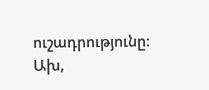ուշադրությունը։ Ախ,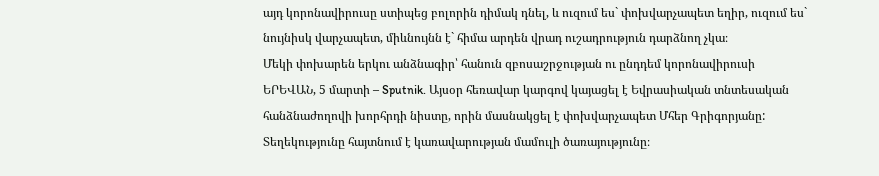այդ կորոնավիրուսը ստիպեց բոլորին դիմակ դնել, և ուզում ես` փոխվարչապետ եղիր, ուզում ես` նույնիսկ վարչապետ, միևնույնն է` հիմա արդեն վրադ ուշադրություն դարձնող չկա։
Մեկի փոխարեն երկու անձնագիր՝ հանուն զբոսաշրջության ու ընդդեմ կորոնավիրուսի
ԵՐԵՎԱՆ, 5 մարտի – Sputnik. Այսօր հեռավար կարգով կայացել է Եվրասիական տնտեսական հանձնաժողովի խորհրդի նիստը, որին մասնակցել է փոխվարչապետ Մհեր Գրիգորյանը: Տեղեկությունը հայտնում է կառավարության մամուլի ծառայությունը։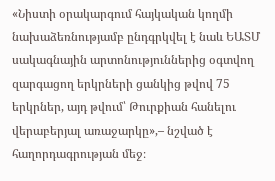«Նիստի օրակարգում հայկական կողմի նախաձեռնությամբ ընդգրկվել է նաև ԵԱՏՄ սակագնային արտոնություններից օգտվող զարգացող երկրների ցանկից թվով 75 երկրներ, այդ թվում՝ Թուրքիան հանելու վերաբերյալ առաջարկը»,– նշված է հաղորդագրության մեջ։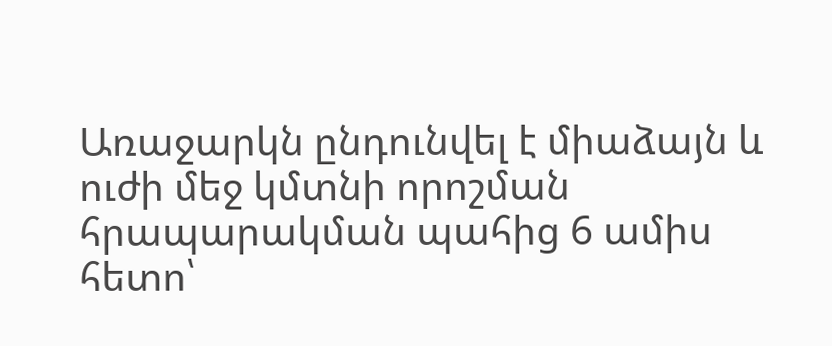Առաջարկն ընդունվել է միաձայն և ուժի մեջ կմտնի որոշման հրապարակման պահից 6 ամիս հետո՝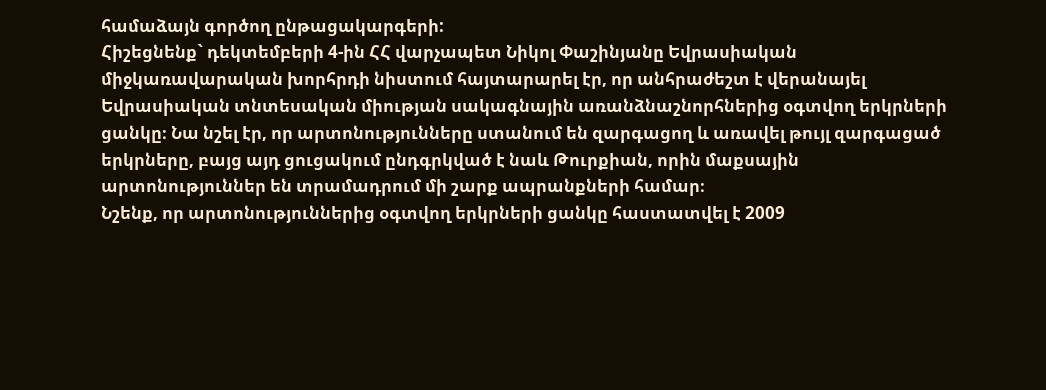համաձայն գործող ընթացակարգերի:
Հիշեցնենք` դեկտեմբերի 4-ին ՀՀ վարչապետ Նիկոլ Փաշինյանը Եվրասիական միջկառավարական խորհրդի նիստում հայտարարել էր, որ անհրաժեշտ է վերանայել Եվրասիական տնտեսական միության սակագնային առանձնաշնորհներից օգտվող երկրների ցանկը։ Նա նշել էր, որ արտոնությունները ստանում են զարգացող և առավել թույլ զարգացած երկրները, բայց այդ ցուցակում ընդգրկված է նաև Թուրքիան, որին մաքսային արտոնություններ են տրամադրում մի շարք ապրանքների համար։
Նշենք, որ արտոնություններից օգտվող երկրների ցանկը հաստատվել է 2009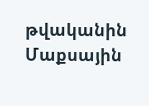թվականին Մաքսային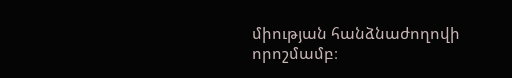միության հանձնաժողովի որոշմամբ։